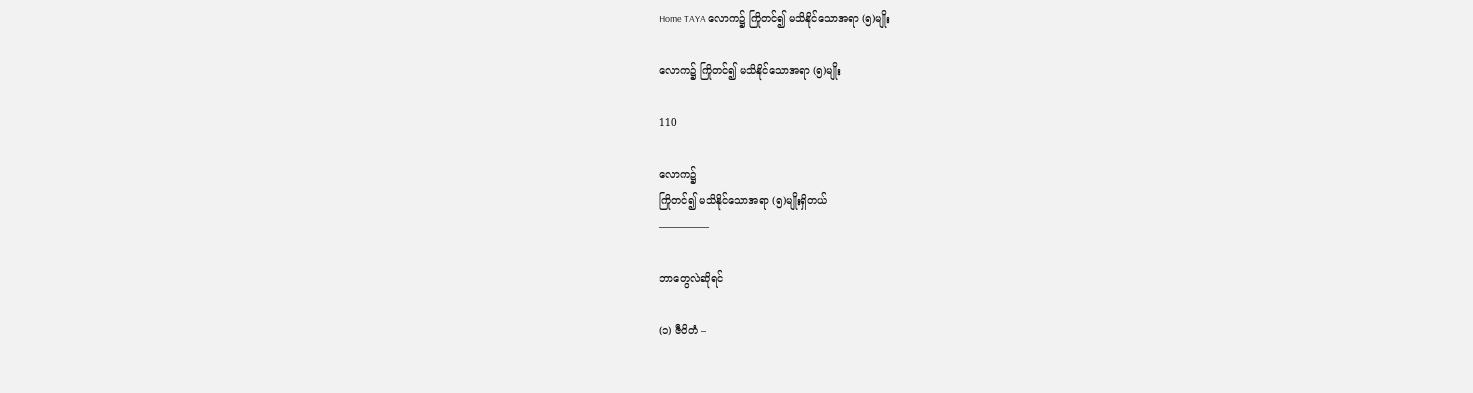Home TAYA လောက၌ ကြိုတင်၍ မသိနိုင်သောအရာ (၅)မျိုး

လောက၌ ကြိုတင်၍ မသိနိုင်သောအရာ (၅)မျိုး

110

လောက၌
ကြိုတင်၍ မသိနိုင်သောအရာ (၅)မျိုးရှိတယ်
—————

ဘာတွေလဲဆိုရင်

(၁) ဇီဝိတံ –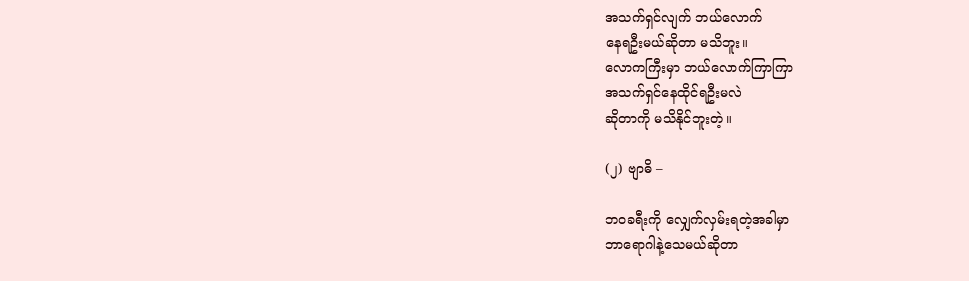အသက်ရှင်လျက် ဘယ်လောက်
နေရဦးမယ်ဆိုတာ မသိဘူး။
လောကကြီးမှာ ဘယ်လောက်ကြာကြာ
အသက်ရှင်နေထိုင်ရဦးမလဲ
ဆိုတာကို မသိနိုင်ဘူးတဲ့။

(၂) ဗျာဓိ –

ဘဝခရီးကို လျှေက်လှမ်းရတဲ့အခါမှာ
ဘာရောဂါနဲ့သေမယ်ဆိုတာ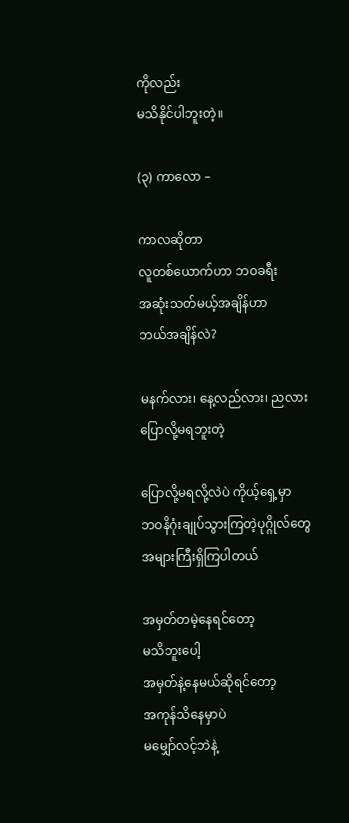ကိုလည်း
မသိနိုင်ပါဘူးတဲ့။

(၃) ကာလော –

ကာလဆိုတာ
လူတစ်ယောက်ဟာ ဘဝခရီး
အဆုံးသတ်မယ့်အချိန်ဟာ
ဘယ်အချိန်လဲ?

မနက်လား၊ နေ့လည်လား၊ ညလား
ပြောလို့မရဘူးတဲ့

ပြောလို့မရလို့လဲပဲ ကိုယ့်ရှေ့မှာ
ဘဝနိဂုံးချုပ်သွားကြတဲ့ပုဂ္ဂိုလ်တွေ
အများကြီးရှိကြပါတယ်

အမှတ်တမဲ့နေရင်တော့
မသိဘူးပေါ့
အမှတ်နဲ့နေမယ်ဆိုရင်တော့
အကုန်သိနေမှာပဲ
မမျှော်လင့်ဘဲနဲ့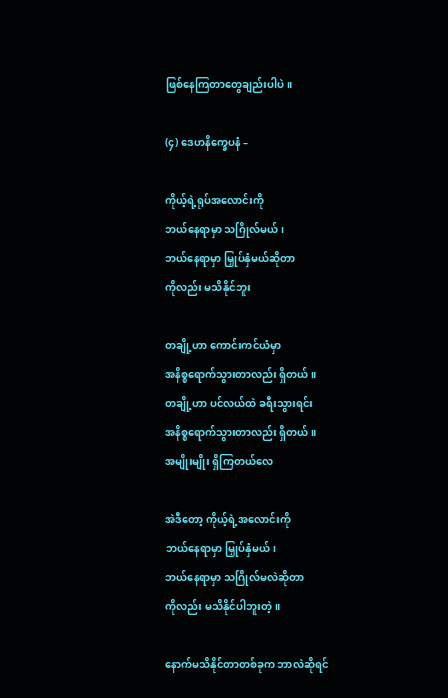ဖြစ်နေကြတာတွေချည်းပါပဲ။

(၄) ဒေဟနိက္ခေပနံ –

ကိုယ့်ရဲ့ရုပ်အလောင်းကို
ဘယ်နေရာမှာ သဂြိုလ်မယ်၊
ဘယ်နေရာမှာ မြှုပ်နှံမယ်ဆိုတာ
ကိုလည်း မသိနိုင်ဘူး

တချို့ဟာ ကောင်းကင်ယံမှာ
အနိစ္စရောက်သွားတာလည်း ရှိတယ်။
တချို့ဟာ ပင်လယ်ထဲ ခရီးသွားရင်း
အနိစ္စရောက်သွားတာလည်း ရှိတယ်။
အမျိုးမျိုး ရှိကြတယ်လေ

အဲဒီတော့ ကိုယ့်ရဲ့အလောင်းကို
ဘယ်နေရာမှာ မြှုပ်နှံမယ်၊
ဘယ်နေရာမှာ သဂြိုလ်မလဲဆိုတာ
ကိုလည်း မသိနိုင်ပါဘူးတဲ့။

နောက်မသိနိုင်တာတစ်ခုက ဘာလဲဆိုရင်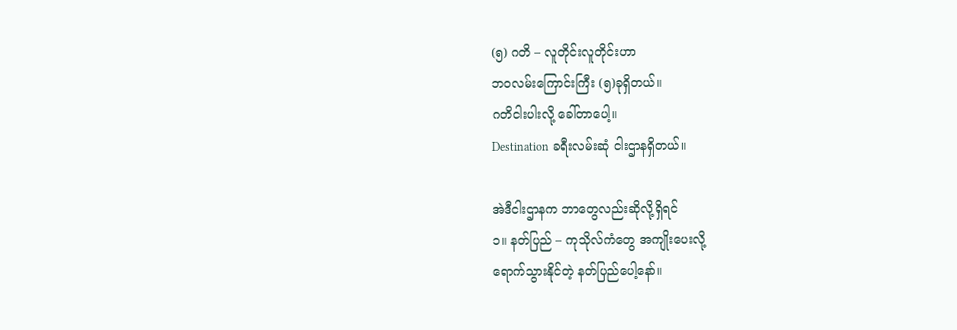(၅) ဂတိ – လူတိုင်းလူတိုင်းဟာ
ဘဝလမ်းကြောင်းကြီး (၅)ခုရှိတယ်။
ဂတိငါးပါးလို့ ခေါ်တာပေါ့။
Destination ခရီးလမ်းဆုံ ငါးဌာနရှိတယ်။

အဲဒီငါးဌာနက ဘာတွေလည်းဆိုလို့ရှိရင်
၁။ နတ်ပြည် – ကုသိုလ်ကံတွေ အကျိုးပေးလို့
ရောက်သွားနိုင်တဲ့ နတ်ပြည်ပေါ့နော်။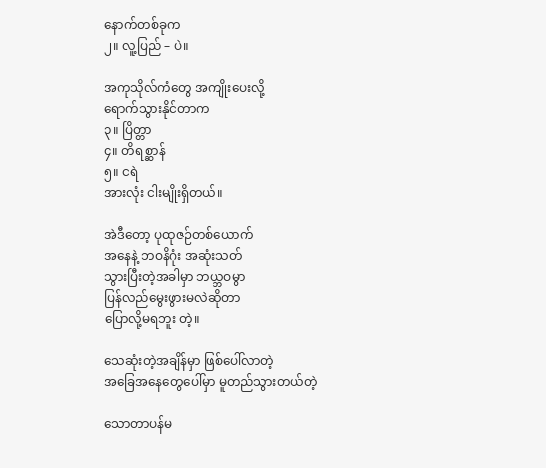နောက်တစ်ခုက
၂။ လူ့ပြည် – ပဲ။

အကုသိုလ်ကံတွေ အကျိုးပေးလို့
ရောက်သွားနိုင်တာက
၃။ ပြိတ္တာ
၄။ တိရစ္ဆာန်
၅။ ငရဲ
အားလုံး ငါးမျိုးရှိတယ်။

အဲဒီတော့ ပုထုဇဉ်တစ်ယောက်
အနေနဲ့ ဘဝနိဂုံး အဆုံးသတ်
သွားပြီးတဲ့အခါမှာ ဘယ္ဘဝမွာ
ပြန်လည်မွေးဖွားမလဲဆိုတာ
ပြောလို့မရဘူး တဲ့။

သေဆုံးတဲ့အချိန်မှာ ဖြစ်ပေါ်လာတဲ့
အခြေအနေတွေပေါ်မှာ မူတည်သွားတယ်တဲ့

သောတာပန်မ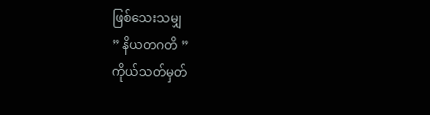ဖြစ်သေးသမျှ
” နိယတဂတိ ”
ကိုယ်သတ်မှတ်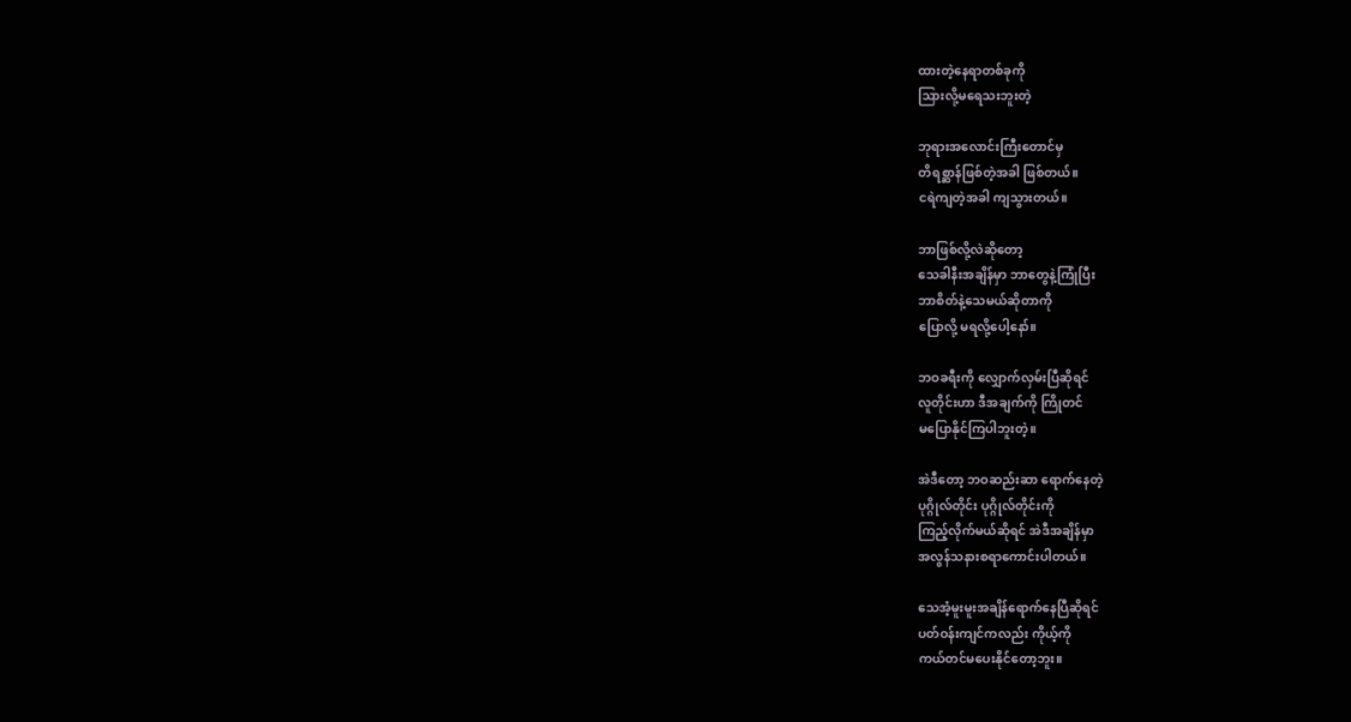ထားတဲ့နေရာတစ်ခုကို
သြားလို့မရေသးဘူးတဲ့

ဘုရားအလောင်းကြီးတောင်မှ
တိရစ္ဆာန်ဖြစ်တဲ့အခါ ဖြစ်တယ်။
ငရဲကျတဲ့အခါ ကျသွားတယ်။

ဘာဖြစ်လို့လဲဆိုတော့
သေခါနီးအချိန်မှာ ဘာတွေနဲ့ကြုံပြီး
ဘာစိတ်နဲ့သေမယ်ဆိုတာကို
ပြောလို့ မရလို့ပေါ့နော်။

ဘဝခရီးကို လျှောက်လှမ်းပြီဆိုရင်
လူတိုင်းဟာ ဒီအချက်ကို ကြိုတင်
မပြောနိုင်ကြပါဘူးတဲ့။

အဲဒီတော့ ဘဝဆည်းဆာ ရောက်နေတဲ့
ပုဂ္ဂိုလ်တိုင်း ပုဂ္ဂိုလ်တိုင်းကို
ကြည့်လိုက်မယ်ဆိုရင် အဲဒီအချိန်မှာ
အလွန်သနားစရာကောင်းပါတယ်။

သေအံ့မူးမူးအချိန်ရောက်နေပြီဆိုရင်
ပတ်ဝန်းကျင်ကလည်း ကိုယ့်ကို
ကယ်တင်မပေးနိုင်တော့ဘူး။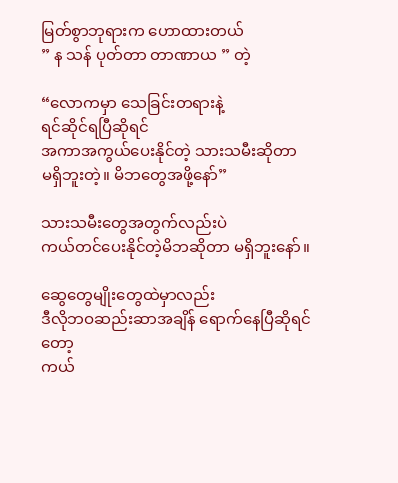မြတ်စွာဘုရားက ဟောထားတယ်
” န သန် ပုတ်တာ တာဏာယ ” တဲ့

“လောကမှာ သေခြင်းတရားနဲ့
ရင်ဆိုင်ရပြီဆိုရင်
အကာအကွယ်ပေးနိုင်တဲ့ သားသမီးဆိုတာ
မရှိဘူးတဲ့။ မိဘတွေအဖို့နော်”

သားသမီးတွေအတွက်လည်းပဲ
ကယ်တင်ပေးနိုင်တဲ့မိဘဆိုတာ မရှိဘူးနော်။

ဆွေတွေမျိုးတွေထဲမှာလည်း
ဒီလိုဘဝဆည်းဆာအချိန် ရောက်နေပြီဆိုရင်တော့
ကယ်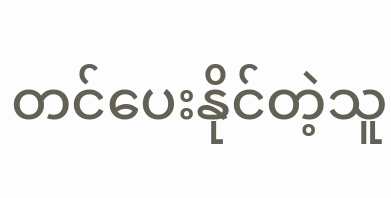တင်ပေးနိုင်တဲ့သူ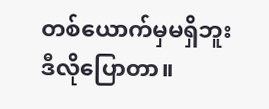တစ်ယောက်မှမရှိဘူး
ဒီလိုပြောတာ။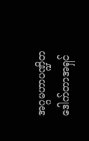အဂ္ဂမဟာပဏ္ဍိတ
ဒေါက်တာအရှင်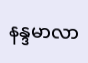နန္ဒမာလာ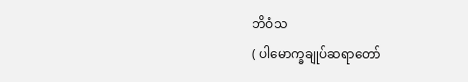ဘိဝံသ
( ပါမောက္ခချုပ်ဆရာတော်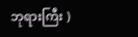ဘုရားကြီး )